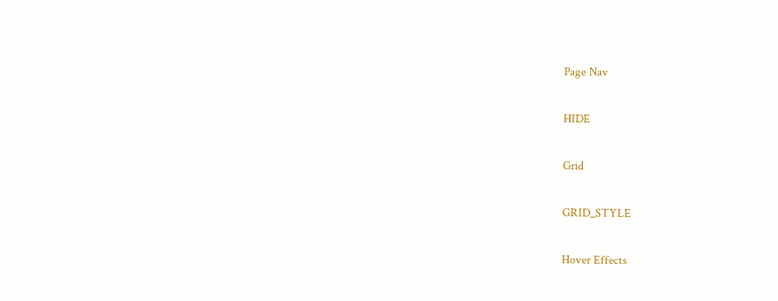Page Nav

HIDE

Grid

GRID_STYLE

Hover Effects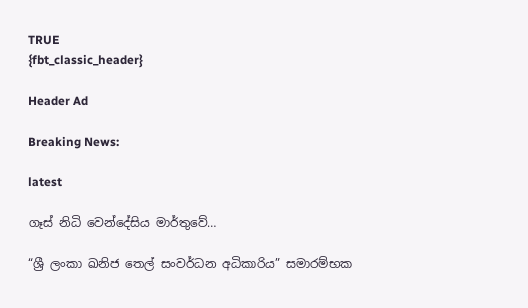TRUE
{fbt_classic_header}

Header Ad

Breaking News:

latest

ගෑස් නිධි වෙන්දේසිය මාර්තුවේ…

“ශ්‍රී ලංකා ඛනිජ තෙල් සංවර්ධන අධිකාරිය” සමාරම්භක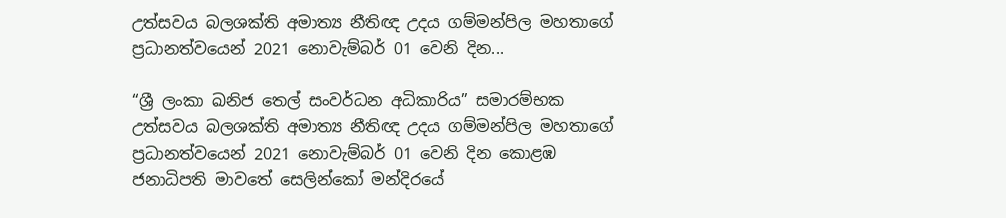උත්සවය බලශක්ති අමාත්‍ය නීතිඥ උදය ගම්මන්පිල මහතාගේ ප්‍රධානත්වයෙන් 2021 නොවැම්බර් 01 වෙනි දින...

“ශ්‍රී ලංකා ඛනිජ තෙල් සංවර්ධන අධිකාරිය” සමාරම්භක උත්සවය බලශක්ති අමාත්‍ය නීතිඥ උදය ගම්මන්පිල මහතාගේ ප්‍රධානත්වයෙන් 2021 නොවැම්බර් 01 වෙනි දින කොළඹ ජනාධිපති මාවතේ සෙලින්කෝ මන්දිරයේ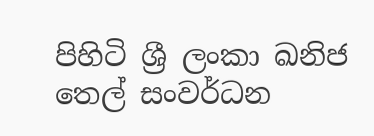පිහිටි ශ්‍රී ලංකා ඛනිජ තෙල් සංවර්ධන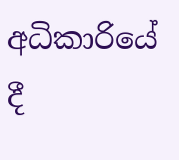අධිකාරියේ දී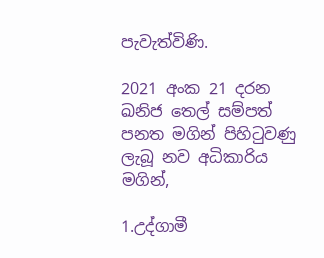පැවැත්විණි.

2021 අංක 21 දරන ඛනිජ තෙල් සම්පත් පනත මගින් පිහිටුවණු ලැබූ නව අධිකාරිය මගින්,

1.උද්ගාමී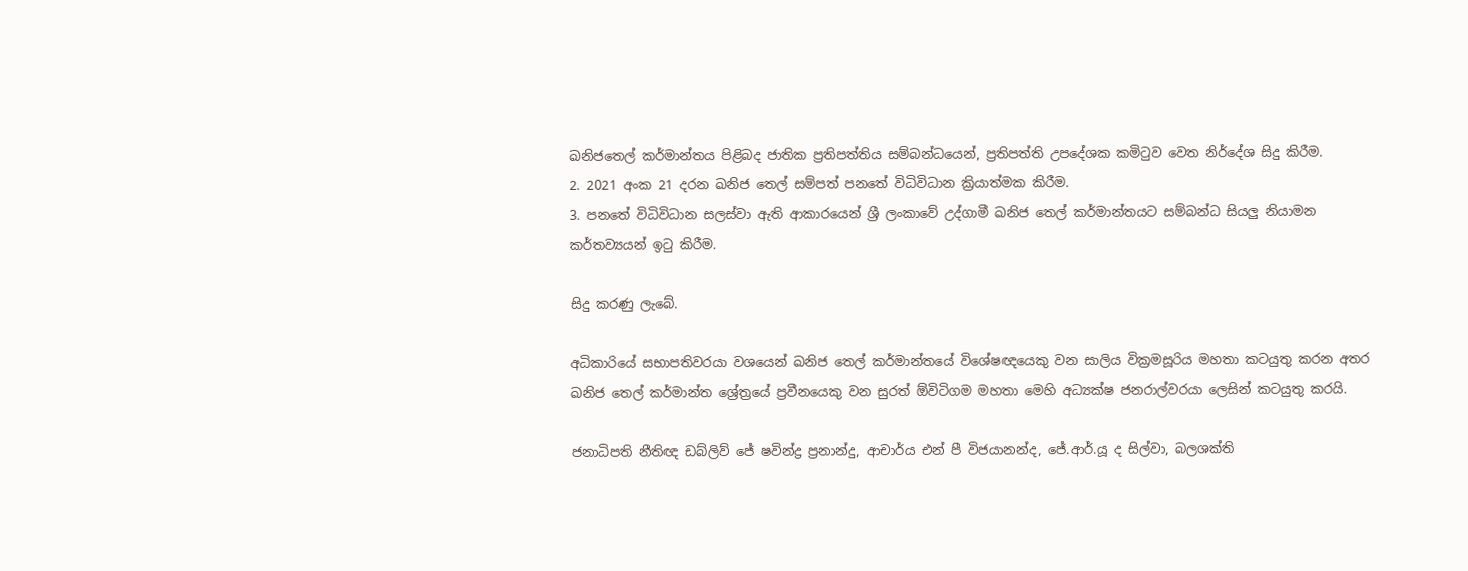ඛනිජතෙල් කර්මාන්තය පිළිබද ජාතික ප්‍රතිපත්තිය සම්බන්ධයෙන්, ප්‍රතිපත්ති උපදේශක කමිටුව වෙත නිර්දේශ සිදු කිරීම.
2. 2021 අංක 21 දරන ඛනිජ තෙල් සම්පත් පනතේ විධිවිධාන ක්‍රියාත්මක කිරීම.
3. පනතේ විධිවිධාන සලස්වා ඇති ආකාරයෙන් ශ්‍රී ලංකාවේ උද්ගාමී ඛනිජ තෙල් කර්මාන්තයට සම්බන්ධ සියලු නියාමන කර්තව්‍යයන් ඉටු කිරීම.

සිදු කරණු ලැබේ.

අධිකාරියේ සභාපතිවරයා වශයෙන් ඛනිජ තෙල් කර්මාන්තයේ විශේෂඥයෙකු වන සාලිය වික්‍රමසූරිය මහතා කටයුතු කරන අතර ඛනිජ තෙල් කර්මාන්ත ශ්‍රේත්‍රයේ ප්‍රවීනයෙකු වන සුරත් ඕවිටිගම මහතා මෙහි අධ්‍යක්ෂ ජනරාල්වරයා ලෙසින් කටයුතු කරයි.

ජනාධිපති නීතිඥ ඩබ්ලිව් ජේ ෂවින්ද්‍ර ප්‍රනාන්දු, ආචාර්ය එන් පී විජයානන්ද, ජේ.ආර්.යූ ද සිල්වා, බලශක්ති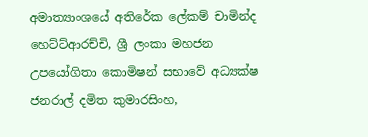අමාත්‍යාංශයේ අතිරේක ලේකම් චාමින්ද හෙට්ට්ආරච්චි, ශ්‍රී ලංකා මහජන උපයෝගිතා කොමිෂන් සභාවේ අධ්‍යක්ෂ ජනරාල් දමිත කුමාරසිංහ,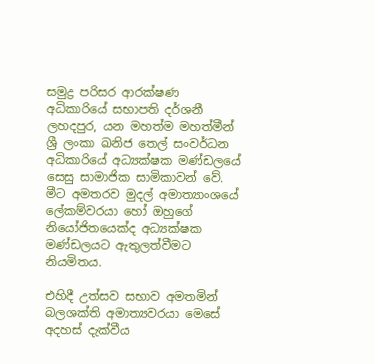සමුද්‍ර පරිසර ආරක්ෂණ අධිකාරියේ සභාපති දර්ශනී ලහදපුර, යන මහත්ම මහත්මීන් ශ්‍රී ලංකා ඛනිජ තෙල් සංවර්ධන අධිකාරියේ අධ්‍යක්ෂක මණ්ඩලයේ සෙසු සාමාජික සාමිකාවන් වේ. මීට අමතරව මුදල් අමාත්‍යාංශයේ ලේකම්වරයා හෝ ඔහුගේ නියෝජිතයෙක්ද අධ්‍යක්ෂක මණ්ඩලයට ඇතුලත්වීමට නියමිතය.

එහිදී උත්සව සභාව අමතමින් බලශක්ති අමාත්‍යවරයා මෙසේ අදහස් දැක්වීය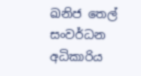ඛනිජ තෙල් සංවර්ධන අධිකාරිය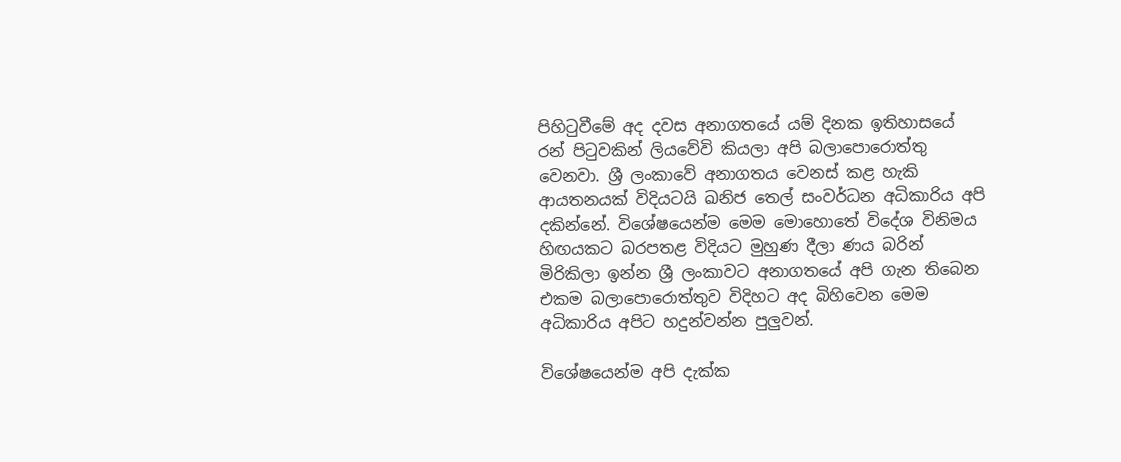පිහිටුවීමේ අද දවස අනාගතයේ යම් දිනක ඉතිහාසයේ රන් පිටුවකින් ලියවේවි කියලා අපි බලාපොරොත්තු වෙනවා. ශ්‍රී ලංකාවේ අනාගතය වෙනස් කළ හැකි ආයතනයක් විදියටයි ඛනිජ තෙල් සංවර්ධන අධිකාරිය අපි දකින්නේ. විශේෂයෙන්ම මෙම මොහොතේ විදේශ විනිමය හිඟයකට බරපතළ විදියට මුහුණ දීලා ණය බරින් මිරිකිලා ඉන්න ශ්‍රී ලංකාවට අනාගතයේ අපි ගැන තිබෙන එකම බලාපොරොත්තුව විදිහට අද බිහිවෙන මෙම අධිකාරිය අපිට හදුන්වන්න පුලුවන්.

විශේෂයෙන්ම අපි දැක්ක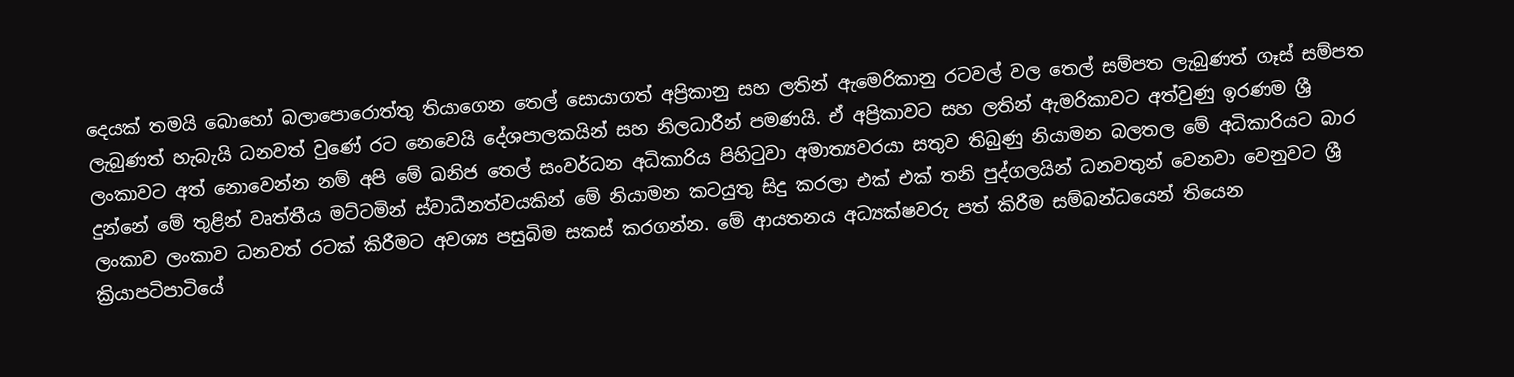දෙයක් තමයි බොහෝ බලාපොරොත්තු තියාගෙන තෙල් සොයාගත් අප්‍රිකානු සහ ලතින් ඇමෙරිකානු රටවල් වල තෙල් සම්පත ලැබුණත් ගෑස් සම්පත ලැබුණත් හැබැයි ධනවත් වුණේ රට නෙවෙයි දේශපාලකයින් සහ නිලධාරීන් පමණයි. ඒ අප්‍රිකාවට සහ ලතින් ඇමරිකාවට අත්වුණු ඉරණම ශ්‍රී ලංකාවට අත් නොවෙන්න නම් අපි මේ ඛනිජ තෙල් සංවර්ධන අධිකාරිය පිහිටුවා අමාත්‍යවරයා සතුව තිබුණු නියාමන බලතල මේ අධිකාරියට බාර දුන්නේ මේ තුළින් වෘත්තීය මට්ටමින් ස්වාධීනත්වයකින් මේ නියාමන කටයුතු සිදු කරලා එක් එක් තනි පුද්ගලයින් ධනවතුන් වෙනවා වෙනුවට ශ්‍රී ලංකාව ලංකාව ධනවත් රටක් කිරීමට අවශ්‍ය පසුබිම සකස් කරගන්න. මේ ආයතනය අධ්‍යක්ෂවරු පත් කිරීම සම්බන්ධයෙන් තියෙන ක්‍රියාපටිපාටියේ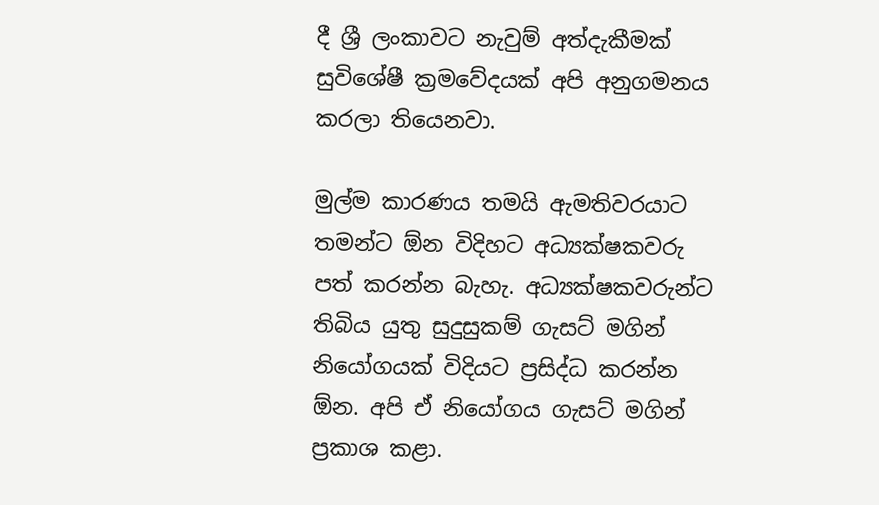දී ශ්‍රී ලංකාවට නැවුම් අත්දැකීමක් සුවිශේෂී ක්‍රමවේදයක් අපි අනුගමනය කරලා තියෙනවා.

මුල්ම කාරණය තමයි ඇමතිවරයාට තමන්ට ඕන විදිහට අධ්‍යක්ෂකවරු පත් කරන්න බැහැ. අධ්‍යක්ෂකවරුන්ට තිබිය යුතු සුදුසුකම් ගැසට් මගින් නියෝගයක් විදියට ප්‍රසිද්ධ කරන්න ඕන. අපි ඒ නියෝගය ගැසට් මගින් ප්‍රකාශ කළා.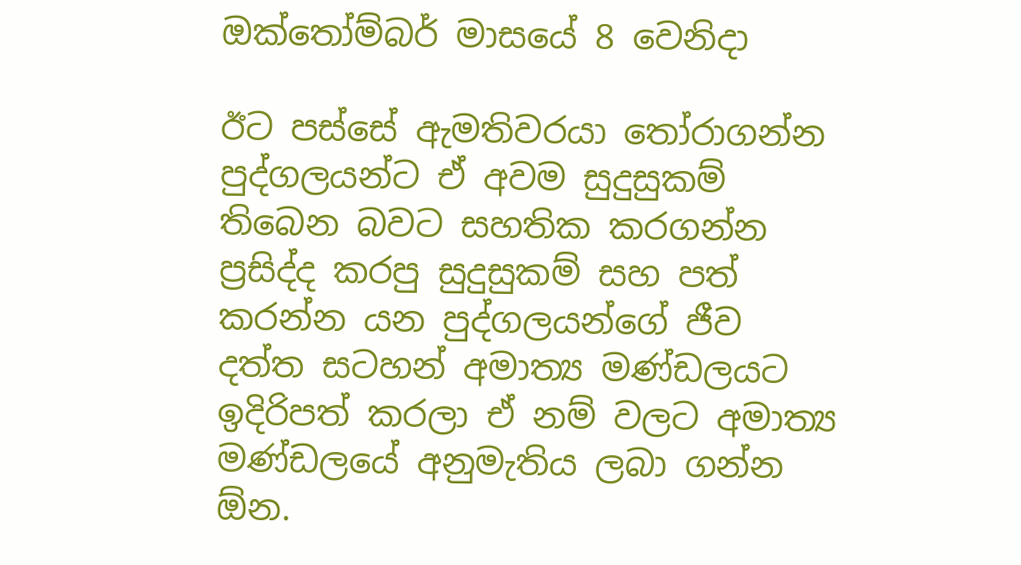ඔක්තෝම්බර් මාසයේ 8 වෙනිදා

ඊට පස්සේ ඇමතිවරයා තෝරාගන්න පුද්ගලයන්ට ඒ අවම සුදුසුකම් තිබෙන බවට සහතික කරගන්න ප්‍රසිද්ද කරපු සුදුසුකම් සහ පත් කරන්න යන පුද්ගලයන්ගේ ජීව දත්ත සටහන් අමාත්‍ය මණ්ඩලයට ඉදිරිපත් කරලා ඒ නම් වලට අමාත්‍ය මණ්ඩලයේ අනුමැතිය ලබා ගන්න ඕන.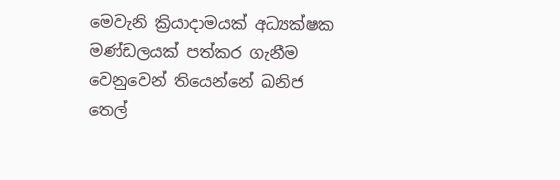මෙවැනි ක්‍රියාදාමයක් අධ්‍යක්ෂක මණ්ඩලයක් පත්කර ගැනීම වෙනුවෙන් තියෙන්නේ ඛනිජ තෙල්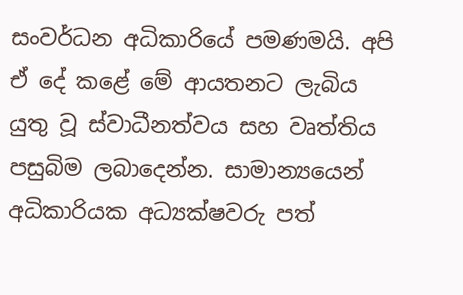සංවර්ධන අධිකාරියේ පමණමයි. අපි ඒ දේ කළේ මේ ආයතනට ලැබිය යුතු වූ ස්වාධීනත්වය සහ වෘත්තිය පසුබිම ලබාදෙන්න. සාමාන්‍යයෙන් අධිකාරියක අධ්‍යක්ෂවරු පත්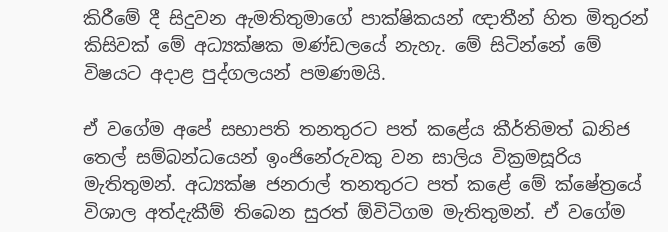කිරීමේ දී සිදුවන ඇමතිතුමාගේ පාක්ෂිකයන් ඥාතීන් හිත මිතුරන් කිසිවක් මේ අධ්‍යක්ෂක මණ්ඩලයේ නැහැ. මේ සිටින්නේ මේ විෂයට අදාළ පුද්ගලයන් පමණමයි.

ඒ වගේම අපේ සභාපති තනතුරට පත් කළේය කීර්තිමත් ඛනිජ තෙල් සම්බන්ධයෙන් ඉංජිනේරුවකු වන සාලිය වික්‍රමසූරිය මැතිතුමන්. අධ්‍යක්ෂ ජනරාල් තනතුරට පත් කළේ මේ ක්ෂේත්‍රයේ විශාල අත්දැකීම් තිබෙන සුරත් ඕවිටිගම මැතිතුමන්. ඒ වගේම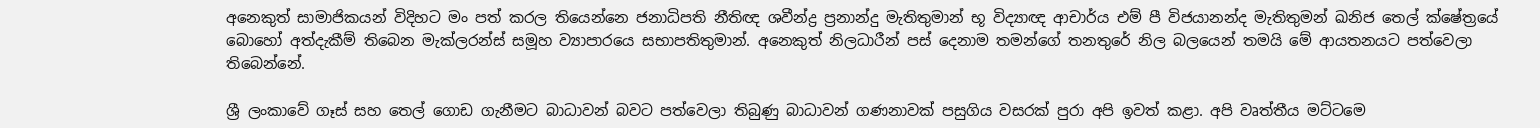අනෙකුත් සාමාජිකයන් විදිහට මං පත් කරල තියෙන්නෙ ජනාධිපති නීතිඥ ශවීන්ද්‍ර ප්‍රනාන්දු මැතිතුමාන් භූ විද්‍යාඥ ආචාර්ය එම් පී විජයානන්ද මැතිතුමන් ඛනිජ තෙල් ක්ෂේත්‍රයේ බොහෝ අත්දැකීම් තිබෙන මැක්ලරන්ස් සමූහ ව්‍යාපාරයෙ සභාපතිතුමාන්. අනෙකුත් නිලධාරීන් පස් දෙනාම තමන්ගේ තනතුරේ නිල බලයෙන් තමයි මේ ආයතනයට පත්වෙලා තිබෙන්නේ.

ශ්‍රී ලංකාවේ ගෑස් සහ තෙල් ගොඩ ගැනීමට බාධාවන් බවට පත්වෙලා තිබුණු බාධාවන් ගණනාවක් පසුගිය වසරක් පුරා අපි ඉවත් කළා. අපි වෘත්තීය මට්ටමෙ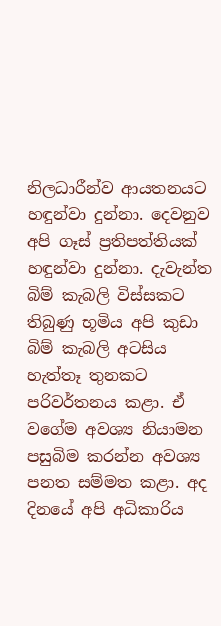නිලධාරීන්ව ආයතනයට හඳුන්වා දුන්නා. දෙවනුව අපි ගෑස් ප්‍රතිපත්තියක් හඳුන්වා දුන්නා. දැවැන්ත බිම් කැබලි විස්සකට තිබුණු භූමිය අපි කුඩා බිම් කැබලි අටසිය හැත්තෑ තුනකට පරිවර්තනය කළා. ඒ වගේම අවශ්‍ය නියාමන පසුබිම කරන්න අවශ්‍ය පනත සම්මත කළා. අද දිනයේ අපි අධිකාරිය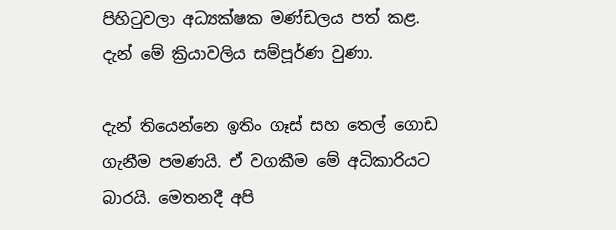පිහිටුවලා අධ්‍යක්ෂක මණ්ඩලය පත් කළ. දැන් මේ ක්‍රියාවලිය සම්පූර්ණ වුණා.

දැන් තියෙන්නෙ ඉතිං ගෑස් සහ තෙල් ගොඩ ගැනීම පමණයි. ඒ වගකීම මේ අධිකාරියට බාරයි. මෙතනදී අපි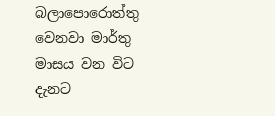බලාපොරොත්තු වෙනවා මාර්තු මාසය වන විට දැනට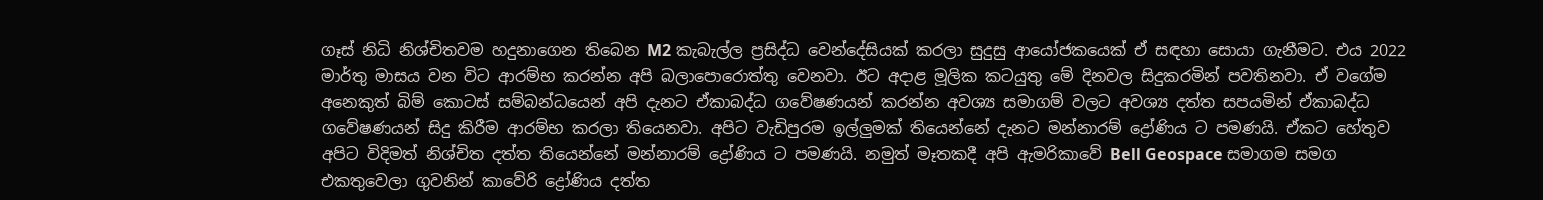ගෑස් නිධි නිශ්චිතවම හදුනාගෙන තිබෙන M2 කැබැල්ල ප්‍රසිද්ධ වෙන්දේසියක් කරලා සුදුසු ආයෝජකයෙක් ඒ සඳහා සොයා ගැනීමට. එය 2022 මාර්තු මාසය වන විට ආරම්භ කරන්න අපි බලාපොරොත්තු වෙනවා. ඊට අදාළ මූලික කටයුතු මේ දිනවල සිදුකරමින් පවතිනවා. ඒ වගේම අනෙකුත් බිම් කොටස් සම්බන්ධයෙන් අපි දැනට ඒකාබද්ධ ගවේෂණයන් කරන්න අවශ්‍ය සමාගම් වලට අවශ්‍ය දත්ත සපයමින් ඒකාබද්ධ ගවේෂණයන් සිදු කිරීම ආරම්භ කරලා තියෙනවා. අපිට වැඩිපුරම ඉල්ලුමක් තියෙන්නේ දැනට මන්නාරම් ද්‍රෝණිය ට පමණයි. ඒකට හේතුව අපිට විදිමත් නිශ්චිත දත්ත තියෙන්නේ මන්නාරම් ද්‍රෝණිය ට පමණයි. නමුත් මෑතකදී අපි ඇමරිකාවේ Bell Geospace සමාගම සමග එකතුවෙලා ගුවනින් කාවේරි ද්‍රෝණිය දත්ත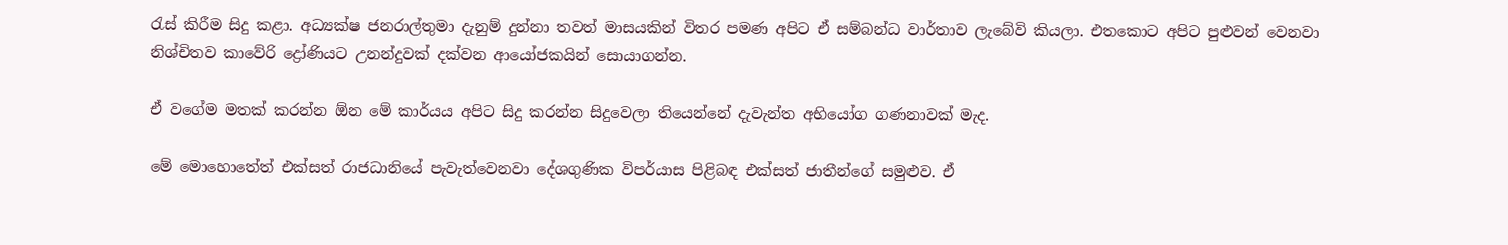රැස් කිරීම සිදු කළා. අධ්‍යක්ෂ ජනරාල්තුමා දැනුම් දුන්නා තවත් මාසයකින් විතර පමණ අපිට ඒ සම්බන්ධ වාර්තාව ලැබේවි කියලා. එතකොට අපිට පුළුවන් වෙනවා නිශ්චිතව කාවේරි ද්‍රෝණියට උනන්දුවක් දක්වන ආයෝජකයින් සොයාගන්න.

ඒ වගේම මතක් කරන්න ඕන මේ කාර්යය අපිට සිදු කරන්න සිදුවෙලා තියෙන්නේ දැවැන්ත අභියෝග ගණනාවක් මැද.

මේ මොහොතේත් එක්සත් රාජධානියේ පැවැත්වෙනවා දේශගුණික විපර්යාස පිළිබඳ එක්සත් ජාතීන්ගේ සමුළුව. ඒ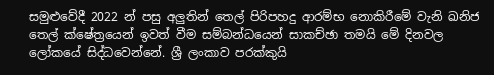සමුළුවේදී 2022 න් පසු අලුතින් තෙල් පිරිපහදු ආරම්භ නොකිරීමේ වැනි ඛනිජ තෙල් ක්ෂේත්‍රයෙන් ඉවත් වීම සම්බන්ධයෙන් සාකච්ඡා තමයි මේ දිනවල ලෝකයේ සිද්ධවෙන්නේ. ශ්‍රී ලංකාව පරක්කුයි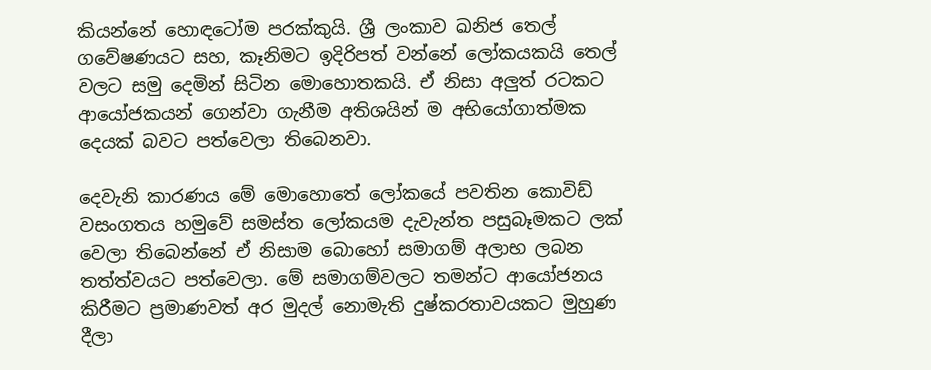කියන්නේ හොඳටෝම පරක්කුයි. ශ්‍රී ලංකාව ඛනිජ තෙල් ගවේෂණයට සහ, කෑනිමට ඉදිරිපත් වන්නේ ලෝකයකයි තෙල් වලට සමු දෙමින් සිටින මොහොතකයි. ඒ නිසා අලුත් රටකට ආයෝජකයන් ගෙන්වා ගැනීම අතිශයින් ම අභියෝගාත්මක දෙයක් බවට පත්වෙලා තිබෙනවා.

දෙවැනි කාරණය මේ මොහොතේ ලෝකයේ පවතින කොවිඩ් වසංගතය හමුවේ සමස්ත ලෝකයම දැවැන්ත පසුබෑමකට ලක් වෙලා තිබෙන්නේ ඒ නිසාම බොහෝ සමාගම් අලාභ ලබන තත්ත්වයට පත්වෙලා. මේ සමාගම්වලට තමන්ට ආයෝජනය කිරීමට ප්‍රමාණවත් අර මුදල් නොමැති දුෂ්කරතාවයකට මුහුණ දීලා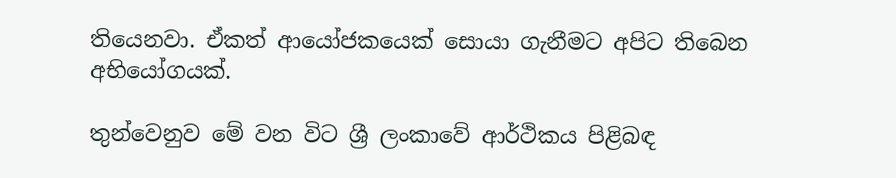තියෙනවා. ඒකත් ආයෝජකයෙක් සොයා ගැනීමට අපිට තිබෙන අභියෝගයක්.

තුන්වෙනුව මේ වන විට ශ්‍රී ලංකාවේ ආර්ථිකය පිළිබඳ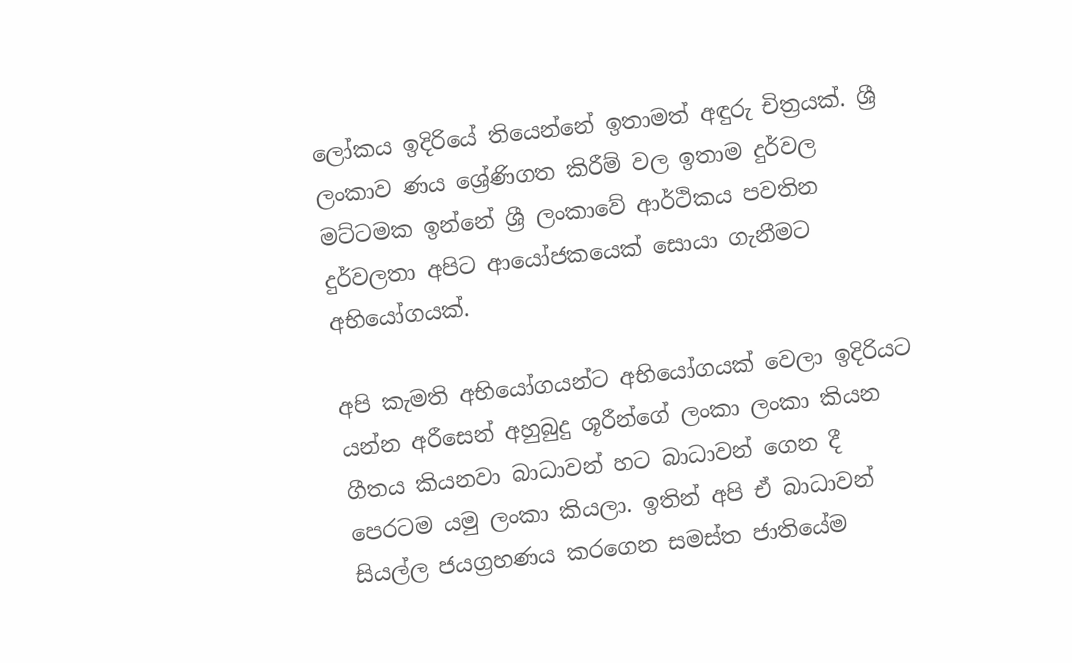ලෝකය ඉදිරියේ තියෙන්නේ ඉතාමත් අඳුරු චිත්‍රයක්. ශ්‍රී ලංකාව ණය ශ්‍රේණිගත කිරීම් වල ඉතාම දුර්වල මට්ටමක ඉන්නේ ශ්‍රී ලංකාවේ ආර්ථිකය පවතින දුර්වලතා අපිට ආයෝජකයෙක් සොයා ගැනීමට අභියෝගයක්.

අපි කැමති අභියෝගයන්ට අභියෝගයක් වෙලා ඉදිරියට යන්න අරීසෙන් අහුබුදු ශූරීන්ගේ ලංකා ලංකා කියන ගීතය කියනවා බාධාවන් හට බාධාවන් ගෙන දී පෙරටම යමු ලංකා කියලා. ඉතින් අපි ඒ බාධාවන් සියල්ල ජයග්‍රහණය කරගෙන සමස්ත ජාතියේම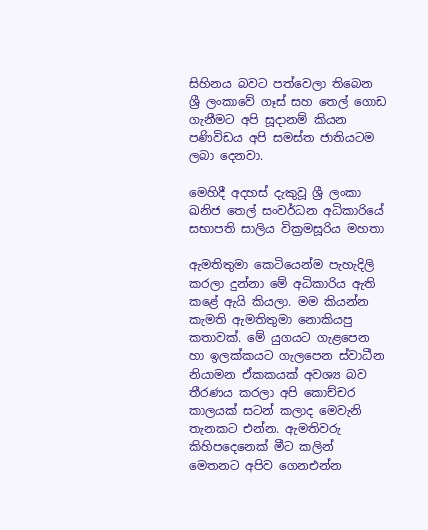සිහිනය බවට පත්වෙලා තිබෙන ශ්‍රී ලංකාවේ ගෑස් සහ තෙල් ගොඩ ගැනීමට අපි සූදානම් කියන පණිවිඩය අපි සමස්ත ජාතියටම ලබා දෙනවා.

මෙහිදී අදහස් දැකුවූ ශ්‍රී ලංකා ඛනිජ තෙල් සංවර්ධන අධිකාරියේ සභාපති සාලිය වික්‍රමසූරිය මහතා

ඇමතිතුමා කෙටියෙන්ම පැහැදිලි කරලා දුන්නා මේ අධිකාරිය ඇති කළේ ඇයි කියලා. මම කියන්න කැමති ඇමතිතුමා නොකියපු කතාවක්. මේ යුගයට ගැළපෙන හා ඉලක්කයට ගැලපෙන ස්වාධීන නියාමන ඒකකයක් අවශ්‍ය බව තීරණය කරලා අපි කොච්චර කාලයක් සටන් කලාද මෙවැනි තැනකට එන්න. ඇමතිවරු කිහිපදෙනෙක් මීට කලින් මෙතනට අපිව ගෙනඑන්න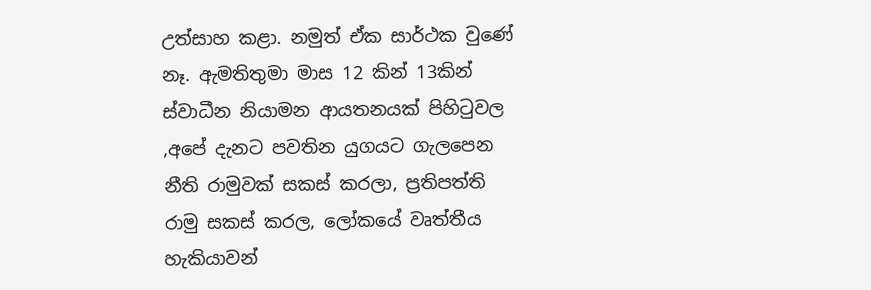උත්සාහ කළා. නමුත් ඒක සාර්ථක වුණේ නෑ. ඇමතිතුමා මාස 12 කින් 13කින් ස්වාධීන නියාමන ආයතනයක් පිහිටුවල ,අපේ දැනට පවතින යුගයට ගැලපෙන නීති රාමුවක් සකස් කරලා, ප්‍රතිපත්ති රාමු සකස් කරල, ලෝකයේ වෘත්තීය හැකියාවන්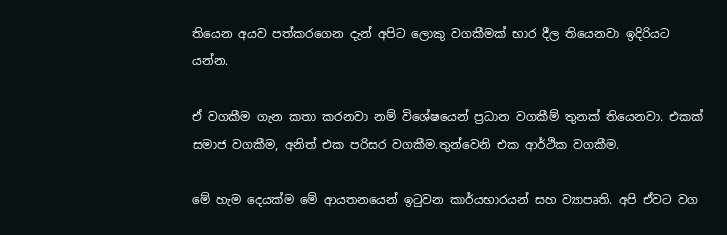තියෙන අයව පත්කරගෙන දැන් අපිට ලොකු වගකීමක් භාර දීල තියෙනවා ඉදිරියට යන්න.

ඒ වගකීම ගැන කතා කරනවා නම් විශේෂයෙන් ප්‍රධාන වගකීම් තුනක් තියෙනවා. එකක් සමාජ වගකීම, අනිත් එක පරිසර වගකීම.තුන්වෙනි එක ආර්ථික වගකීම.

මේ හැම දෙයක්ම මේ ආයතනයෙන් ඉටුවන කාර්යභාරයන් සහ ව්‍යාපෘති. අපි ඒවට වග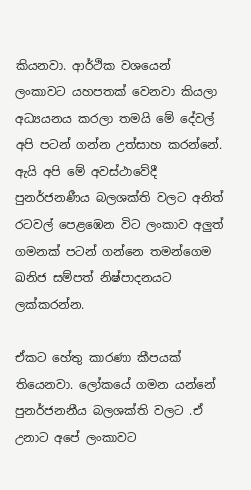කියනවා. ආර්ථික වශයෙන් ලංකාවට යහපතක් වෙනවා කියලා අධ්‍යයනය කරලා තමයි මේ දේවල් අපි පටන් ගන්න උත්සාහ කරන්නේ. ඇයි අපි මේ අවස්ථාවේදී පුනර්ජනණීය බලශක්ති වලට අනිත් රටවල් පෙළඹෙන විට ලංකාව අලුත් ගමනක් පටන් ගන්නෙ තමන්ගෙම ඛනිජ සම්පත් නිෂ්පාදනයට ලක්කරන්න.

ඒකට හේතු කාරණා කීපයක් තියෙනවා. ලෝකයේ ගමන යන්නේ පුනර්ජනනීය බලශක්ති වලට .ඒ උනාට අපේ ලංකාවට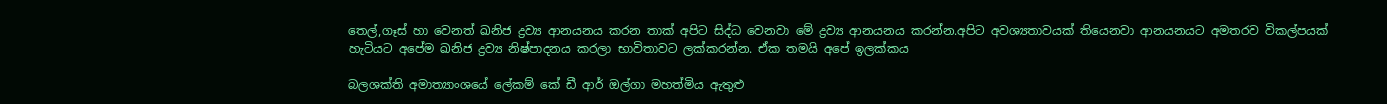තෙල්,ගෑස් හා වෙනත් ඛනිජ ද්‍රව්‍ය ආනයනය කරන තාක් අපිට සිද්ධ වෙනවා මේ ද්‍රව්‍ය ආනයනය කරන්න.අපිට අවශ්‍යතාවයක් තියෙනවා ආනයනයට අමතරව විකල්පයක් හැටියට අපේම ඛනිජ ද්‍රව්‍ය නිෂ්පාදනය කරලා භාවිතාවට ලක්කරන්න. ඒක තමයි අපේ ඉලක්කය

බලශක්ති අමාත්‍යාංශයේ ලේකම් කේ ඩී ආර් ඔල්ගා මහත්මිය ඇතුළු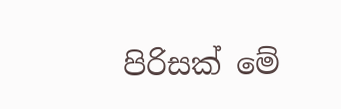පිරිසක් මේ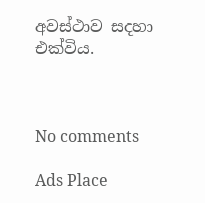අවස්ථාව සදහා එක්විය.



No comments

Ads Place